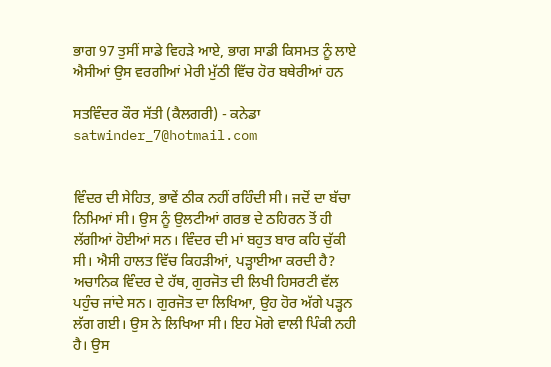ਭਾਗ 97 ਤੁਸੀਂ ਸਾਡੇ ਵਿਹੜੇ ਆਏ, ਭਾਗ ਸਾਡੀ ਕਿਸਮਤ ਨੂੰ ਲਾਏ
ਐਸੀਆਂ ਉਸ ਵਰਗੀਆਂ ਮੇਰੀ ਮੁੱਠੀ ਵਿੱਚ ਹੋਰ ਬਥੇਰੀਆਂ ਹਨ

ਸਤਵਿੰਦਰ ਕੌਰ ਸੱਤੀ (ਕੈਲਗਰੀ) - ਕਨੇਡਾ
satwinder_7@hotmail.com


ਵਿੰਦਰ ਦੀ ਸੇਹਿਤ, ਭਾਵੇਂ ਠੀਕ ਨਹੀਂ ਰਹਿੰਦੀ ਸੀ। ਜਦੋਂ ਦਾ ਬੱਚਾ ਨਿਮਿਆਂ ਸੀ। ਉਸ ਨੂੰ ਉਲਟੀਆਂ ਗਰਭ ਦੇ ਠਹਿਰਨ ਤੋਂ ਹੀ ਲੱਗੀਆਂ ਹੋਈਆਂ ਸਨ। ਵਿੰਦਰ ਦੀ ਮਾਂ ਬਹੁਤ ਬਾਰ ਕਹਿ ਚੁੱਕੀ ਸੀ। ਐਸੀ ਹਾਲਤ ਵਿੱਚ ਕਿਹੜੀਆਂ, ਪੜ੍ਹਾਈਆ ਕਰਦੀ ਹੈ? ਅਚਾਨਿਕ ਵਿੰਦਰ ਦੇ ਹੱਥ, ਗੁਰਜੋਤ ਦੀ ਲਿਖੀ ਹਿਸਰਟੀ ਵੱਲ ਪਹੁੰਚ ਜਾਂਦੇ ਸਨ। ਗੁਰਜੋਤ ਦਾ ਲਿਖਿਆ, ਉਹ ਹੋਰ ਅੱਗੇ ਪੜ੍ਹਨ ਲੱਗ ਗਈ। ਉਸ ਨੇ ਲਿਖਿਆ ਸੀ। ਇਹ ਮੋਗੇ ਵਾਲੀ ਪਿੰਕੀ ਨਹੀ ਹੈ। ਉਸ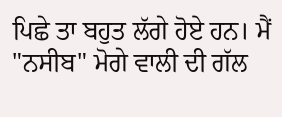ਪਿਛੇ ਤਾ ਬਹੁਤ ਲੱਗੇ ਹੋਏ ਹਨ। ਮੈਂ "ਨਸੀਬ" ਮੋਗੇ ਵਾਲੀ ਦੀ ਗੱਲ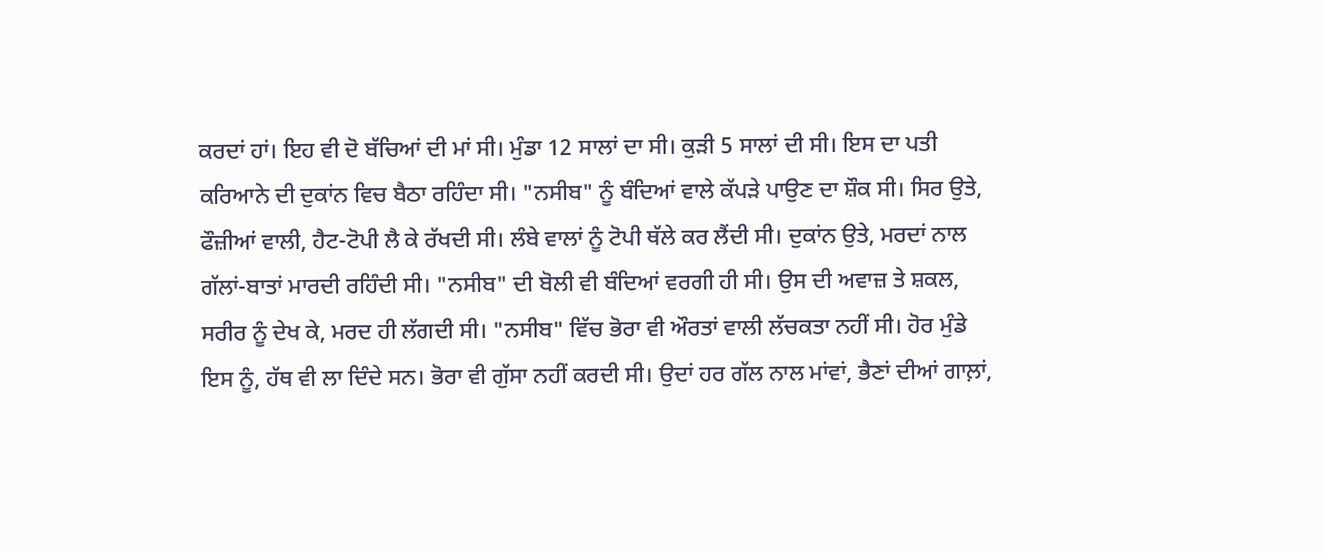ਕਰਦਾਂ ਹਾਂ। ਇਹ ਵੀ ਦੋ ਬੱਚਿਆਂ ਦੀ ਮਾਂ ਸੀ। ਮੁੰਡਾ 12 ਸਾਲਾਂ ਦਾ ਸੀ। ਕੁੜੀ 5 ਸਾਲਾਂ ਦੀ ਸੀ। ਇਸ ਦਾ ਪਤੀ ਕਰਿਆਨੇ ਦੀ ਦੁਕਾਂਨ ਵਿਚ ਬੈਠਾ ਰਹਿੰਦਾ ਸੀ। "ਨਸੀਬ" ਨੂੰ ਬੰਦਿਆਂ ਵਾਲੇ ਕੱਪੜੇ ਪਾਉਣ ਦਾ ਸ਼ੌਕ ਸੀ। ਸਿਰ ਉਤੇ, ਫੌਜ਼ੀਆਂ ਵਾਲੀ, ਹੈਟ-ਟੋਪੀ ਲੈ ਕੇ ਰੱਖਦੀ ਸੀ। ਲੰਬੇ ਵਾਲਾਂ ਨੂੰ ਟੋਪੀ ਥੱਲੇ ਕਰ ਲੈਂਦੀ ਸੀ। ਦੁਕਾਂਨ ਉਤੇ, ਮਰਦਾਂ ਨਾਲ ਗੱਲਾਂ-ਬਾਤਾਂ ਮਾਰਦੀ ਰਹਿੰਦੀ ਸੀ। "ਨਸੀਬ" ਦੀ ਬੋਲੀ ਵੀ ਬੰਦਿਆਂ ਵਰਗੀ ਹੀ ਸੀ। ਉਸ ਦੀ ਅਵਾਜ਼ ਤੇ ਸ਼ਕਲ, ਸਰੀਰ ਨੂੰ ਦੇਖ ਕੇ, ਮਰਦ ਹੀ ਲੱਗਦੀ ਸੀ। "ਨਸੀਬ" ਵਿੱਚ ਭੋਰਾ ਵੀ ਔਰਤਾਂ ਵਾਲੀ ਲੱਚਕਤਾ ਨਹੀਂ ਸੀ। ਹੋਰ ਮੁੰਡੇ ਇਸ ਨੂੰ, ਹੱਥ ਵੀ ਲਾ ਦਿੰਦੇ ਸਨ। ਭੋਰਾ ਵੀ ਗੁੱਸਾ ਨਹੀਂ ਕਰਦੀ ਸੀ। ਉਦਾਂ ਹਰ ਗੱਲ ਨਾਲ ਮਾਂਵਾਂ, ਭੈਣਾਂ ਦੀਆਂ ਗਾਲ਼ਾਂ,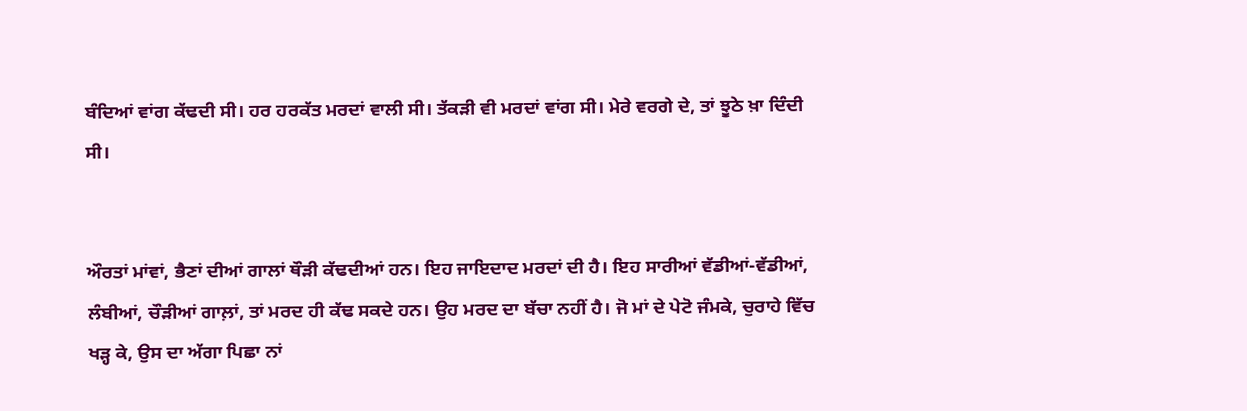ਬੰਦਿਆਂ ਵਾਂਗ ਕੱਢਦੀ ਸੀ। ਹਰ ਹਰਕੱਤ ਮਰਦਾਂ ਵਾਲੀ ਸੀ। ਤੱਕੜੀ ਵੀ ਮਰਦਾਂ ਵਾਂਗ ਸੀ। ਮੇਰੇ ਵਰਗੇ ਦੇ, ਤਾਂ ਝੂਠੇ ਖ਼ਾ ਦਿੰਦੀ ਸੀ।


ਔਰਤਾਂ ਮਾਂਵਾਂ, ਭੈਣਾਂ ਦੀਆਂ ਗਾਲਾਂ ਥੌੜੀ ਕੱਢਦੀਆਂ ਹਨ। ਇਹ ਜਾਇਦਾਦ ਮਰਦਾਂ ਦੀ ਹੈ। ਇਹ ਸਾਰੀਆਂ ਵੱਡੀਆਂ-ਵੱਡੀਆਂ, ਲੰਬੀਆਂ, ਚੌੜੀਆਂ ਗਾਲ਼ਾਂ, ਤਾਂ ਮਰਦ ਹੀ ਕੱਢ ਸਕਦੇ ਹਨ। ਉਹ ਮਰਦ ਦਾ ਬੱਚਾ ਨਹੀਂ ਹੈ। ਜੋ ਮਾਂ ਦੇ ਪੇਟੋ ਜੰਮਕੇ, ਚੁਰਾਹੇ ਵਿੱਚ ਖੜ੍ਹ ਕੇ, ਉਸ ਦਾ ਅੱਗਾ ਪਿਛਾ ਨਾਂ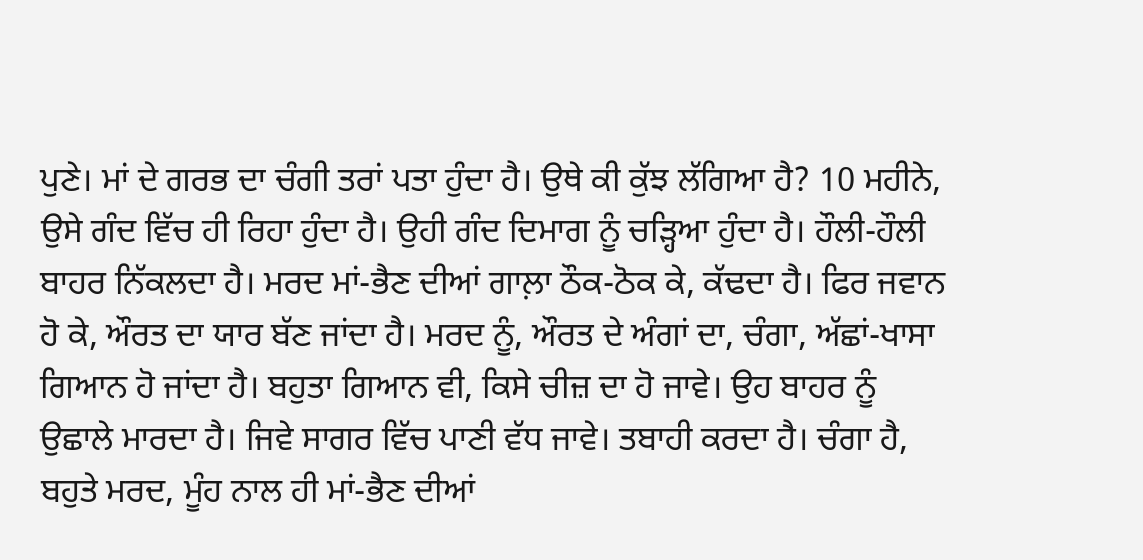ਪੁਣੇ। ਮਾਂ ਦੇ ਗਰਭ ਦਾ ਚੰਗੀ ਤਰਾਂ ਪਤਾ ਹੁੰਦਾ ਹੈ। ਉਥੇ ਕੀ ਕੁੱਝ ਲੱਗਿਆ ਹੈ? 10 ਮਹੀਨੇ, ਉਸੇ ਗੰਦ ਵਿੱਚ ਹੀ ਰਿਹਾ ਹੁੰਦਾ ਹੈ। ਉਹੀ ਗੰਦ ਦਿਮਾਗ ਨੂੰ ਚੜ੍ਹਿਆ ਹੁੰਦਾ ਹੈ। ਹੌਲੀ-ਹੌਲੀ ਬਾਹਰ ਨਿੱਕਲਦਾ ਹੈ। ਮਰਦ ਮਾਂ-ਭੈਣ ਦੀਆਂ ਗਾਲ਼ਾ ਠੌਕ-ਠੋਕ ਕੇ, ਕੱਢਦਾ ਹੈ। ਫਿਰ ਜਵਾਨ ਹੋ ਕੇ, ਔਰਤ ਦਾ ਯਾਰ ਬੱਣ ਜਾਂਦਾ ਹੈ। ਮਰਦ ਨੂੰ, ਔਰਤ ਦੇ ਅੰਗਾਂ ਦਾ, ਚੰਗਾ, ਅੱਛਾਂ-ਖਾਸਾ ਗਿਆਨ ਹੋ ਜਾਂਦਾ ਹੈ। ਬਹੁਤਾ ਗਿਆਨ ਵੀ, ਕਿਸੇ ਚੀਜ਼ ਦਾ ਹੋ ਜਾਵੇ। ਉਹ ਬਾਹਰ ਨੂੰ ਉਛਾਲੇ ਮਾਰਦਾ ਹੈ। ਜਿਵੇ ਸਾਗਰ ਵਿੱਚ ਪਾਣੀ ਵੱਧ ਜਾਵੇ। ਤਬਾਹੀ ਕਰਦਾ ਹੈ। ਚੰਗਾ ਹੈ, ਬਹੁਤੇ ਮਰਦ, ਮੂੰਹ ਨਾਲ ਹੀ ਮਾਂ-ਭੈਣ ਦੀਆਂ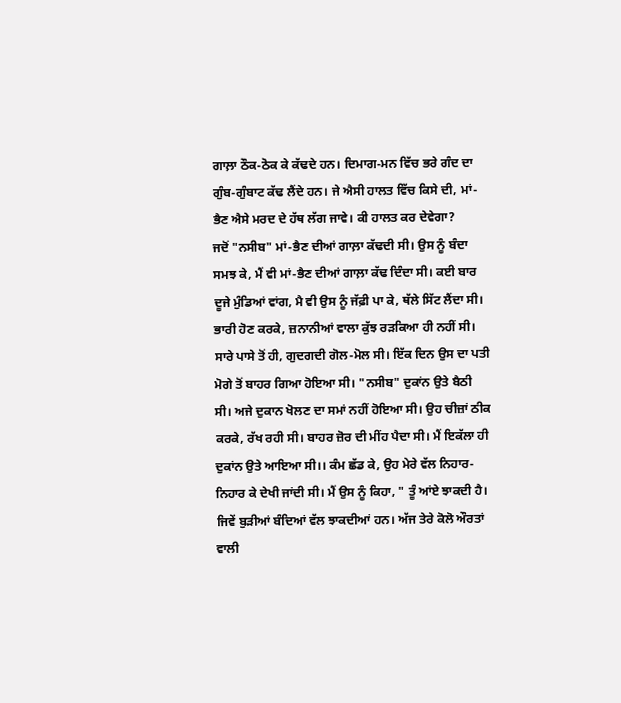ਗਾਲ਼ਾ ਠੌਕ-ਠੋਕ ਕੇ ਕੱਢਦੇ ਹਨ। ਦਿਮਾਗ-ਮਨ ਵਿੱਚ ਭਰੇ ਗੰਦ ਦਾ ਗੁੰਬ-ਗੁੰਬਾਟ ਕੱਢ ਲੈਂਦੇ ਹਨ। ਜੇ ਐਸੀ ਹਾਲਤ ਵਿੱਚ ਕਿਸੇ ਦੀ, ਮਾਂ-ਭੈਣ ਐਸੇ ਮਰਦ ਦੇ ਹੱਥ ਲੱਗ ਜਾਵੇ। ਕੀ ਹਾਲਤ ਕਰ ਦੇਵੇਗਾ?
ਜਦੋਂ "ਨਸੀਬ" ਮਾਂ-ਭੈਣ ਦੀਆਂ ਗਾਲ਼ਾ ਕੱਢਦੀ ਸੀ। ਉਸ ਨੂੰ ਬੰਦਾ ਸਮਝ ਕੇ, ਮੈਂ ਵੀ ਮਾਂ-ਭੈਣ ਦੀਆਂ ਗਾਲ਼ਾ ਕੱਢ ਦਿੰਦਾ ਸੀ। ਕਈ ਬਾਰ ਦੂਜੇ ਮੁੰਡਿਆਂ ਵਾਂਗ, ਮੈ ਵੀ ਉਸ ਨੂੰ ਜੱਫ਼ੀ ਪਾ ਕੇ, ਥੱਲੇ ਸਿੱਟ ਲੈਂਦਾ ਸੀ। ਭਾਰੀ ਹੋਣ ਕਰਕੇ, ਜ਼ਨਾਨੀਆਂ ਵਾਲਾ ਕੁੱਝ ਰੜਕਿਆ ਹੀ ਨਹੀਂ ਸੀ। ਸਾਰੇ ਪਾਸੇ ਤੋਂ ਹੀ, ਗੁਦਗਦੀ ਗੋਲ-ਮੋਲ ਸੀ। ਇੱਕ ਦਿਨ ਉਸ ਦਾ ਪਤੀ ਮੋਗੇ ਤੋਂ ਬਾਹਰ ਗਿਆ ਹੋਇਆ ਸੀ। "ਨਸੀਬ" ਦੁਕਾਂਨ ਉਤੇ ਬੈਠੀ ਸੀ। ਅਜੇ ਦੁਕਾਨ ਖੋਲਣ ਦਾ ਸਮਾਂ ਨਹੀਂ ਹੋਇਆ ਸੀ। ਉਹ ਚੀਜ਼ਾਂ ਠੀਕ ਕਰਕੇ, ਰੱਖ ਰਹੀ ਸੀ। ਬਾਹਰ ਜ਼ੋਰ ਦੀ ਮੀਂਹ ਪੈਦਾ ਸੀ। ਮੈਂ ਇਕੱਲਾ ਹੀ ਦੁਕਾਂਨ ਉਤੇ ਆਇਆ ਸੀ।। ਕੰਮ ਛੱਡ ਕੇ, ਉਹ ਮੇਰੇ ਵੱਲ ਨਿਹਾਰ-ਨਿਹਾਰ ਕੇ ਦੇਖੀ ਜਾਂਦੀ ਸੀ। ਮੈਂ ਉਸ ਨੂੰ ਕਿਹਾ, " ਤੂੰ ਆਂਏ ਝਾਕਦੀ ਹੈ। ਜਿਵੇਂ ਬੁੜੀਆਂ ਬੰਦਿਆਂ ਵੱਲ ਝਾਕਦੀਆਂ ਹਨ। ਅੱਜ ਤੇਰੇ ਕੋਲੋ ਔਰਤਾਂ ਵਾਲੀ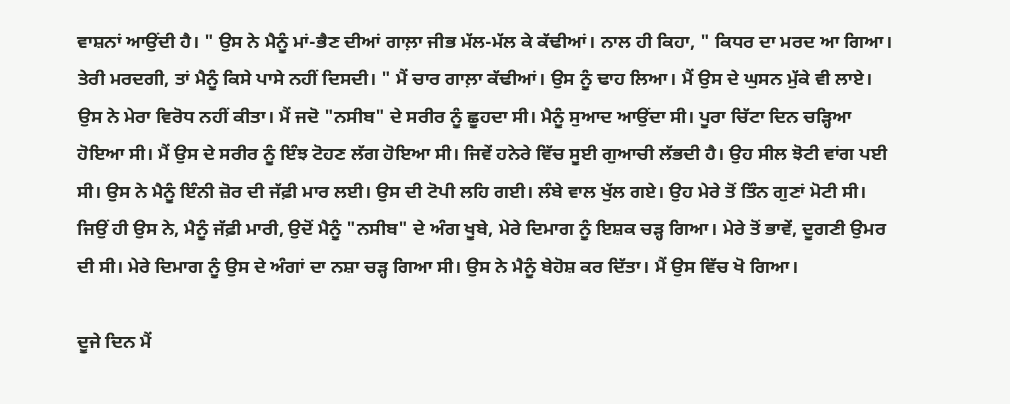ਵਾਸ਼ਨਾਂ ਆਉਂਦੀ ਹੈ। " ਉਸ ਨੇ ਮੈਨੂੰ ਮਾਂ-ਭੈਣ ਦੀਆਂ ਗਾਲ਼ਾ ਜੀਭ ਮੱਲ-ਮੱਲ ਕੇ ਕੱਢੀਆਂ। ਨਾਲ ਹੀ ਕਿਹਾ, " ਕਿਧਰ ਦਾ ਮਰਦ ਆ ਗਿਆ। ਤੇਰੀ ਮਰਦਗੀ, ਤਾਂ ਮੈਨੂੰ ਕਿਸੇ ਪਾਸੇ ਨਹੀਂ ਦਿਸਦੀ। " ਮੈਂ ਚਾਰ ਗਾਲ਼ਾ ਕੱਢੀਆਂ। ਉਸ ਨੂੰ ਢਾਹ ਲਿਆ। ਮੈਂ ਉਸ ਦੇ ਘੁਸਨ ਮੁੱਕੇ ਵੀ ਲਾਏ। ਉਸ ਨੇ ਮੇਰਾ ਵਿਰੋਧ ਨਹੀਂ ਕੀਤਾ। ਮੈਂ ਜਦੋ "ਨਸੀਬ" ਦੇ ਸਰੀਰ ਨੂੰ ਛੂਹਦਾ ਸੀ। ਮੈਨੂੰ ਸੁਆਦ ਆਉਂਦਾ ਸੀ। ਪੂਰਾ ਚਿੱਟਾ ਦਿਨ ਚੜ੍ਹਿਆ ਹੋਇਆ ਸੀ। ਮੈਂ ਉਸ ਦੇ ਸਰੀਰ ਨੂੰ ਇੰਝ ਟੋਹਣ ਲੱਗ ਹੋਇਆ ਸੀ। ਜਿਵੇਂ ਹਨੇਰੇ ਵਿੱਚ ਸੂਈ ਗੁਆਚੀ ਲੱਭਦੀ ਹੈ। ਉਹ ਸੀਲ ਝੋਟੀ ਵਾਂਗ ਪਈ ਸੀ। ਉਸ ਨੇ ਮੈਨੂੰ ਇੰਨੀ ਜ਼ੋਰ ਦੀ ਜੱਫ਼ੀ ਮਾਰ ਲਈ। ਉਸ ਦੀ ਟੋਪੀ ਲਹਿ ਗਈ। ਲੰਬੇ ਵਾਲ ਖੁੱਲ ਗਏ। ਉਹ ਮੇਰੇ ਤੋਂ ਤਿੰਨ ਗੁਣਾਂ ਮੋਟੀ ਸੀ। ਜਿਉਂ ਹੀ ਉਸ ਨੇ, ਮੈਨੂੰ ਜੱਫ਼ੀ ਮਾਰੀ, ਉਦੋਂ ਮੈਨੂੰ "ਨਸੀਬ" ਦੇ ਅੰਗ ਖੂਬੇ, ਮੇਰੇ ਦਿਮਾਗ ਨੂੰ ਇਸ਼ਕ ਚੜ੍ਹ ਗਿਆ। ਮੇਰੇ ਤੋਂ ਭਾਵੇਂ, ਦੂਗਣੀ ਉਮਰ ਦੀ ਸੀ। ਮੇਰੇ ਦਿਮਾਗ ਨੂੰ ਉਸ ਦੇ ਅੰਗਾਂ ਦਾ ਨਸ਼ਾ ਚੜ੍ਹ ਗਿਆ ਸੀ। ਉਸ ਨੇ ਮੈਨੂੰ ਬੇਹੋਸ਼ ਕਰ ਦਿੱਤਾ। ਮੈਂ ਉਸ ਵਿੱਚ ਖੋ ਗਿਆ।

ਦੂਜੇ ਦਿਨ ਮੈਂ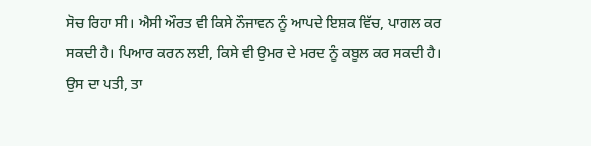ਸੋਚ ਰਿਹਾ ਸੀ। ਐਸੀ ਔਰਤ ਵੀ ਕਿਸੇ ਨੌਜਾਵਨ ਨੂੰ ਆਪਦੇ ਇਸ਼ਕ ਵਿੱਚ, ਪਾਗਲ ਕਰ ਸਕਦੀ ਹੈ। ਪਿਆਰ ਕਰਨ ਲਈ, ਕਿਸੇ ਵੀ ਉਮਰ ਦੇ ਮਰਦ ਨੂੰ ਕਬੂਲ ਕਰ ਸਕਦੀ ਹੈ। ਉਸ ਦਾ ਪਤੀ, ਤਾ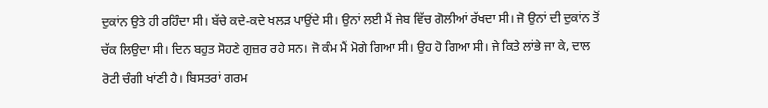ਦੁਕਾਂਨ ਉਤੇ ਹੀ ਰਹਿੰਦਾ ਸੀ। ਬੱਚੇ ਕਦੇ-ਕਦੇ ਖਲੜ ਪਾਉਂਦੇ ਸੀ। ਉਨਾਂ ਲਈ ਮੈਂ ਜੇਬ ਵਿੱਚ ਗੋਲੀਆਂ ਰੱਖਦਾ ਸੀ। ਜੋ ਉਨਾਂ ਦੀ ਦੁਕਾਂਨ ਤੋਂ ਚੱਕ ਲਿਉਦਾ ਸੀ। ਦਿਨ ਬਹੁਤ ਸੋਹਣੇ ਗੁਜ਼ਰ ਰਹੇ ਸਨ। ਜੋ ਕੰਮ ਮੈਂ ਮੋਗੇ ਗਿਆ ਸੀ। ਉਹ ਹੋ ਗਿਆ ਸੀ। ਜੇ ਕਿਤੇ ਲਾਂਭੇ ਜਾ ਕੇ, ਦਾਲ ਰੋਟੀ ਚੰਗੀ ਖਾਂਣੀ ਹੈ। ਬਿਸਤਰਾਂ ਗਰਮ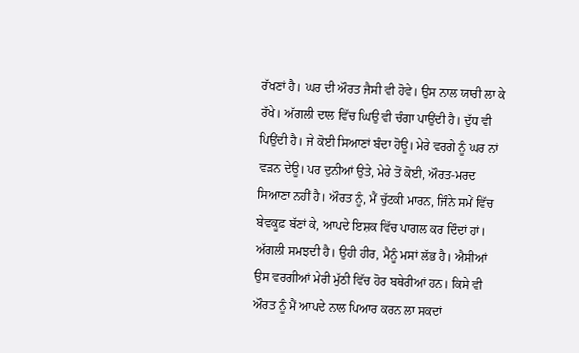ਰੱਖਣਾਂ ਹੈ। ਘਰ ਦੀ ਔਰਤ ਜੈਸੀ ਵੀ ਹੋਵੇ। ਉਸ ਨਾਲ ਯਾਰੀ ਲਾ ਕੇ ਰੱਖੇ। ਅੱਗਲੀ ਦਾਲ ਵਿੱਚ ਘਿਉ ਵੀ ਚੰਗਾ ਪਾਉਂਦੀ ਹੈ। ਦੁੱਧ ਵੀ ਪਿਉਂਦੀ ਹੈ। ਜੇ ਕੋਈ ਸਿਆਣਾਂ ਬੰਦਾ ਹੋਊ। ਮੇਰੇ ਵਰਗੇ ਨੂੰ ਘਰ ਨਾਂ ਵੜਨ ਦੇਊ। ਪਰ ਦੁਨੀਆਂ ਉਤੇ, ਮੇਰੇ ਤੋਂ ਕੋਈ, ਔਰਤ-ਮਰਦ ਸਿਆਣਾ ਨਹੀਂ ਹੈ। ਔਰਤ ਨੂੰ, ਮੈਂ ਚੁੱਟਕੀ ਮਾਰਨ, ਜਿੰਨੇ ਸਮੇਂ ਵਿੱਚ ਬੇਵਕੂਫ਼ ਬੱਣਾਂ ਕੇ, ਆਪਦੇ ਇਸ਼ਕ ਵਿੱਚ ਪਾਗਲ ਕਰ ਦਿੰਦਾਂ ਹਾਂ। ਅੱਗਲੀ ਸਮਝਦੀ ਹੈ। ਉਹੀ ਹੀਰ, ਮੈਨੂੰ ਮਸਾਂ ਲੱਭ ਹੈ। ਐਸੀਆਂ ਉਸ ਵਰਗੀਆਂ ਮੇਰੀ ਮੁੱਠੀ ਵਿੱਚ ਹੋਰ ਬਥੇਰੀਆਂ ਹਨ। ਕਿਸੇ ਵੀ ਔਰਤ ਨੂੰ ਮੈਂ ਆਪਦੇ ਨਾਲ ਪਿਆਰ ਕਰਨ ਲਾ ਸਕਦਾਂ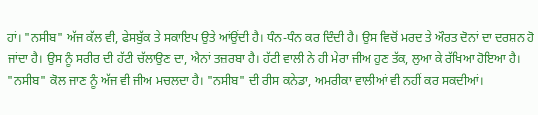ਹਾਂ। "ਨਸੀਬ" ਅੱਜ ਕੱਲ ਵੀ, ਫੇਸਬੁੱਕ ਤੇ ਸਕਾਇਪ ਉਤੇ ਆਂਉਂਦੀ ਹੈ। ਧੰਨ-ਧੰਨ ਕਰ ਦਿੰਦੀ ਹੈ। ਉਸ ਵਿਚੋਂ ਮਰਦ ਤੇ ਔਰਤ ਦੋਨਾਂ ਦਾ ਦਰਸ਼ਨ ਹੋ ਜਾਂਦਾ ਹੈ। ਉਸ ਨੂੰ ਸਰੀਰ ਦੀ ਹੱਟੀ ਚੱਲਾਉਣ ਦਾ, ਐਨਾਂ ਤਜ਼ਰਬਾ ਹੈ। ਹੱਟੀ ਵਾਲੀ ਨੇ ਹੀ ਮੇਰਾ ਜੀਅ ਹੁਣ ਤੱਕ, ਲੁਆ ਕੇ ਰੱਖਿਆ ਹੋਇਆ ਹੈ। "ਨਸੀਬ" ਕੋਲ ਜਾਣ ਨੂੰ ਅੱਜ ਵੀ ਜੀਅ ਮਚਲਦਾ ਹੈ। "ਨਸੀਬ" ਦੀ ਰੀਸ ਕਨੇਡਾ, ਅਮਰੀਕਾ ਵਾਲੀਆਂ ਵੀ ਨਹੀਂ ਕਰ ਸਕਦੀਆਂ।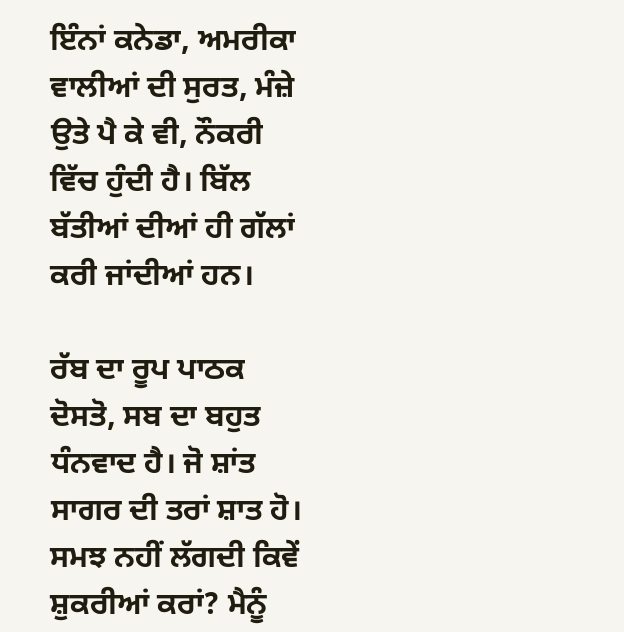ਇੰਨਾਂ ਕਨੇਡਾ, ਅਮਰੀਕਾ ਵਾਲੀਆਂ ਦੀ ਸੁਰਤ, ਮੰਜ਼ੇ ਉਤੇ ਪੈ ਕੇ ਵੀ, ਨੌਕਰੀ ਵਿੱਚ ਹੁੰਦੀ ਹੈ। ਬਿੱਲ ਬੱਤੀਆਂ ਦੀਆਂ ਹੀ ਗੱਲਾਂ ਕਰੀ ਜਾਂਦੀਆਂ ਹਨ।

ਰੱਬ ਦਾ ਰੂਪ ਪਾਠਕ ਦੋਸਤੋ, ਸਬ ਦਾ ਬਹੁਤ ਧੰਨਵਾਦ ਹੈ। ਜੋ ਸ਼ਾਂਤ ਸਾਗਰ ਦੀ ਤਰਾਂ ਸ਼ਾਤ ਹੋ। ਸਮਝ ਨਹੀਂ ਲੱਗਦੀ ਕਿਵੇਂ ਸ਼ੁਕਰੀਆਂ ਕਰਾਂ? ਮੈਨੂੰ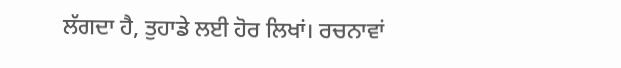ਲੱਗਦਾ ਹੈ, ਤੁਹਾਡੇ ਲਈ ਹੋਰ ਲਿਖਾਂ। ਰਚਨਾਵਾਂ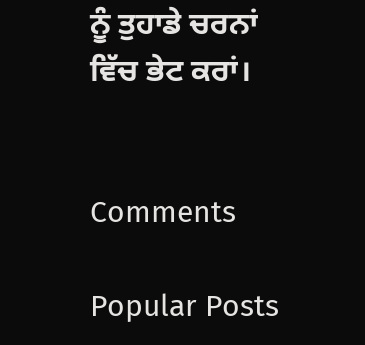ਨੂੰ ਤੁਹਾਡੇ ਚਰਨਾਂ ਵਿੱਚ ਭੇਟ ਕਰਾਂ।


Comments

Popular Posts